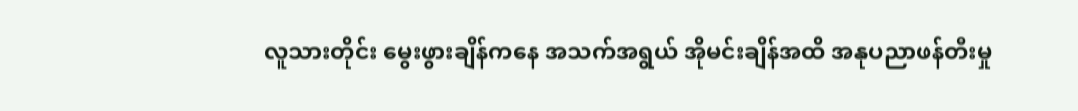လူသားတိုင်း မွေးဖွားချိန်ကနေ အသက်အရွယ် အိုမင်းချိန်အထိ အနုပညာဖန်တီးမှု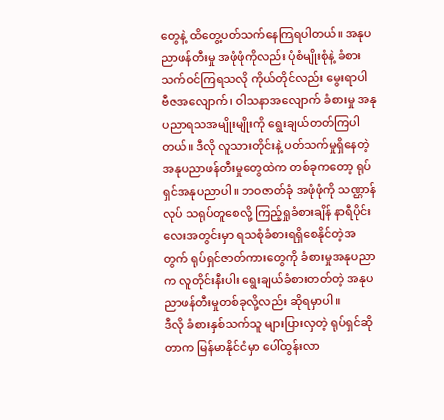တွေနဲ့ ထိတွေ့ပတ်သက်နေကြရပါတယ်။ အနုပညာဖန်တီးမှု အဖုံဖုံကိုလည်း ပုံစံမျိုးစုံနဲ့ ခံစားသက်ဝင်ကြရသလို ကိုယ်တိုင်လည်း မွေးရာပါ ဗီဇအလျောက်၊ ဝါသနာအလျောက် ခံစားမှု အနုပညာရသအမျိုးမျိုးကို ရွေးချယ်တတ်ကြပါတယ်။ ဒီလို လူသားတိုင်းနဲ့ ပတ်သက်မှုရှိနေတဲ့ အနုပညာဖန်တီးမှုတွေထဲက တစ်ခုကတော့ ရုပ်ရှင်အနုပညာပါ။ ဘဝဇာတ်ခုံ အဖုံဖုံကို သဏ္ဌာန်လုပ် သရုပ်တူစေလို့ ကြည့်ရှုခံစားချိန် နာရီပိုင်းလေးအတွင်းမှာ ရသစုံခံစားရရှိစေနိုင်တဲ့အတွက် ရုပ်ရှင်ဇာတ်ကားတွေကို ခံစားမှုအနုပညာက လူတိုင်းနီးပါး ရွေးချယ်ခံစားတတ်တဲ့ အနုပညာဖန်တီးမှုတစ်ခုလို့လည်း ဆိုရမှာပါ။
ဒီလို ခံစားနှစ်သက်သူ များပြားလှတဲ့ ရုပ်ရှင်ဆိုတာက မြန်မာနိုင်ငံမှာ ပေါ်ထွန်းလာ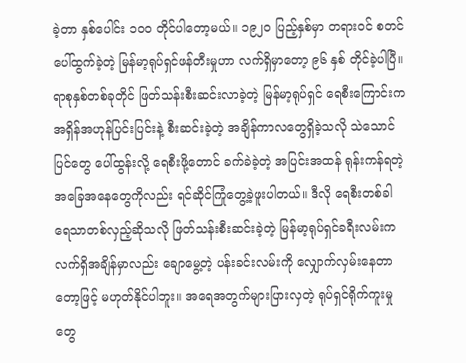ခဲ့တာ နှစ်ပေါင်း ၁၀၀ တိုင်ပါတော့မယ်။ ၁၉၂၀ ပြည့်နှစ်မှာ တရားဝင် စတင်ပေါ်ထွက်ခဲ့တဲ့ မြန်မာ့ရုပ်ရှင်ဖန်တီးမှုဟာ လက်ရှိမှာတော့ ၉၆ နှစ် တိုင်ခဲ့ပါပြီ။
ရာစုနှစ်တစ်ခုတိုင် ဖြတ်သန်းစီးဆင်းလာခဲ့တဲ့ မြန်မာ့ရုပ်ရှင် ရေစီးကြောင်းက အရှိန်အဟုန်ပြင်းပြင်းနဲ့ စီးဆင်းခဲ့တဲ့ အချိန်ကာလတွေရှိခဲ့သလို သဲသောင်ပြင်တွေ ပေါ်ထွန်းလို့ ရေစီးဖို့တောင် ခက်ခဲခဲ့တဲ့ အပြင်းအထန် ရုန်းကန်ရတဲ့ အခြေအနေတွေကိုလည်း ရင်ဆိုင်ကြုံတွေ့ခဲ့ဖူးပါတယ်။ ဒီလို ရေစီးတစ်ခါ ရေသာတစ်လှည့်ဆိုသလို ဖြတ်သန်းစီးဆင်းခဲ့တဲ့ မြန်မာ့ရုပ်ရှင်ခရီးလမ်းက လက်ရှိအချိန်မှာလည်း ချောမွေ့တဲ့ ပန်းခင်းလမ်းကို လျှောက်လှမ်းနေတာတော့ဖြင့် မဟုတ်နိုင်ပါဘူး။ အရေအတွက်များပြားလှတဲ့ ရုပ်ရှင်ရိုက်ကူးမှုတွေ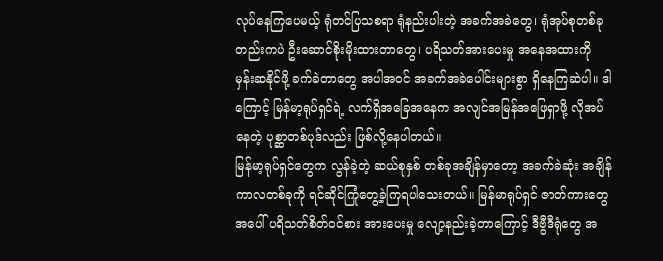လုပ်နေကြပေမယ့် ရုံတင်ပြသစရာ ရုံနည်းပါးတဲ့ အခက်အခဲတွေ၊ ရုံအုပ်စုတစ်ခုတည်းကပဲ ဦးဆောင်စိုးမိုးထားတာတွေ၊ ပရိသတ်အားပေးမှု အနေအထားကို မှန်းဆနိုင်ဖို့ ခက်ခဲတာတွေ အပါအဝင် အခက်အခဲပေါင်းများစွာ ရှိနေကြဆဲပါ။ ဒါကြောင့် မြန်မာ့ရုပ်ရှင်ရဲ့ လက်ရှိအခြေအနေက အလျင်အမြန်အဖြေရှာဖို့ လိုအပ်နေတဲ့ ပုစ္ဆာတစ်ပုဒ်လည်း ဖြစ်လို့နေပါတယ်။
မြန်မာ့ရုပ်ရှင်တွေက လွန်ခဲ့တဲ့ ဆယ်စုနှစ် တစ်ခုအချိန်မှာတော့ အခက်ခဲဆုံး အချိန်ကာလတစ်ခုကို ရင်ဆိုင်ကြုံတွေ့ခဲ့ကြရပါသေးတယ်။ မြန်မာရုပ်ရှင် ဇာတ်ကားတွေအပေါ် ပရိသတ်စိတ်ဝင်စား အားပေးမှု လျော့နည်းခဲ့တာကြောင့် ဒီဗွီဒီရုံတွေ အ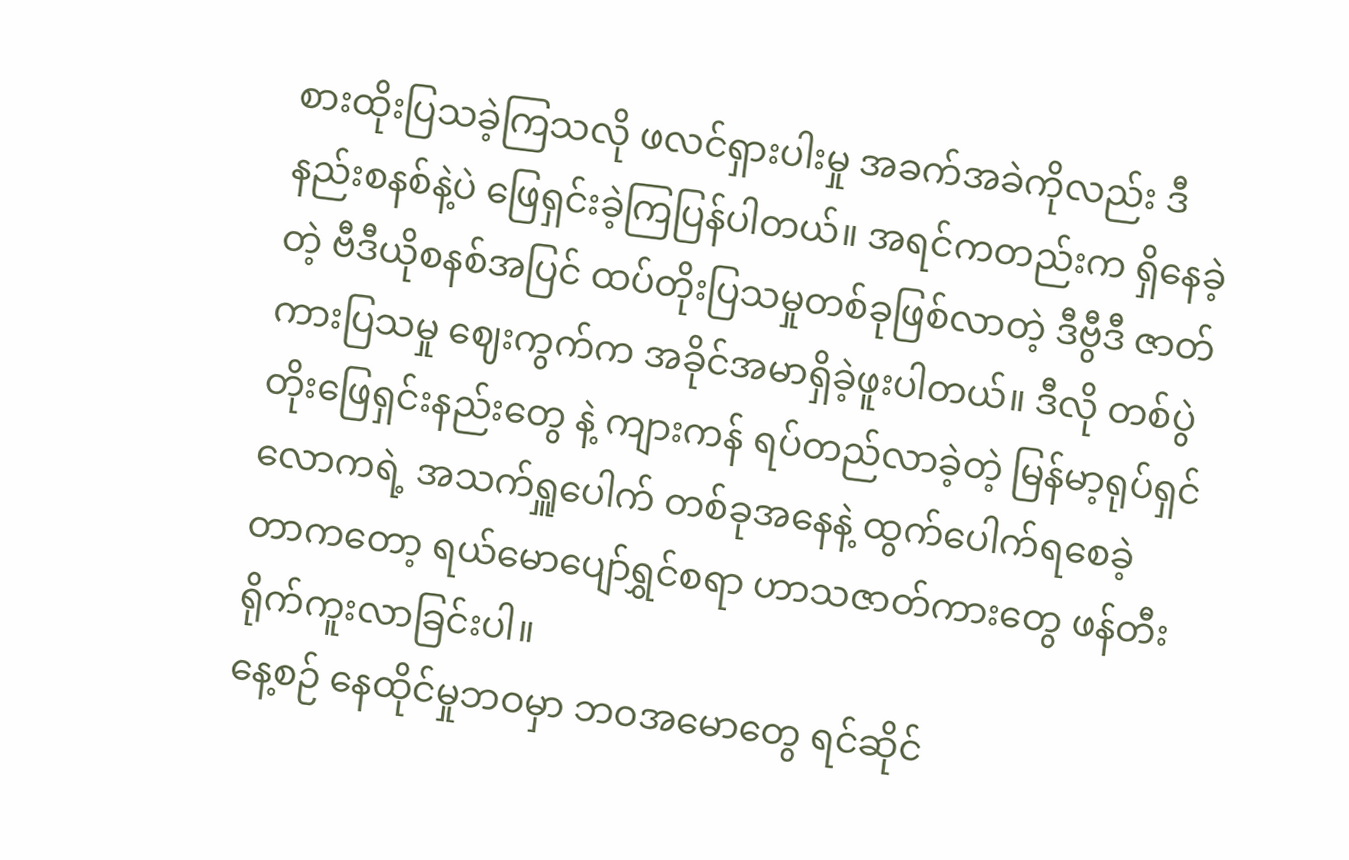စားထိုးပြသခဲ့ကြသလို ဖလင်ရှားပါးမှု အခက်အခဲကိုလည်း ဒီနည်းစနစ်နဲ့ပဲ ဖြေရှင်းခဲ့ကြပြန်ပါတယ်။ အရင်ကတည်းက ရှိနေခဲ့တဲ့ ဗီဒီယိုစနစ်အပြင် ထပ်တိုးပြသမှုတစ်ခုဖြစ်လာတဲ့ ဒီဗွီဒီ ဇာတ်ကားပြသမှု ဈေးကွက်က အခိုင်အမာရှိခဲ့ဖူးပါတယ်။ ဒီလို တစ်ပွဲတိုးဖြေရှင်းနည်းတွေ နဲ့ ကျားကန် ရပ်တည်လာခဲ့တဲ့ မြန်မာ့ရုပ်ရှင်လောကရဲ့ အသက်ရှူပေါက် တစ်ခုအနေနဲ့ ထွက်ပေါက်ရစေခဲ့တာကတော့ ရယ်မောပျော်ရွှင်စရာ ဟာသဇာတ်ကားတွေ ဖန်တီးရိုက်ကူးလာခြင်းပါ။
နေ့စဉ် နေထိုင်မှုဘဝမှာ ဘဝအမောတွေ ရင်ဆိုင်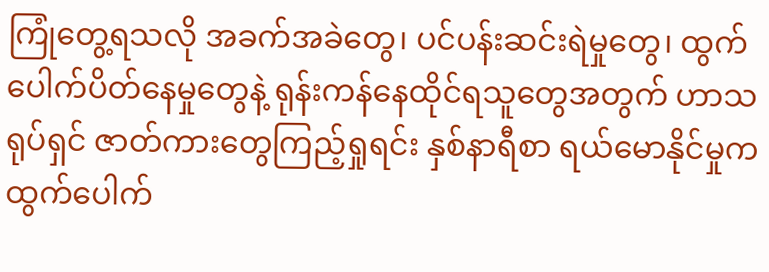ကြုံတွေ့ရသလို အခက်အခဲတွေ၊ ပင်ပန်းဆင်းရဲမှုတွေ၊ ထွက်ပေါက်ပိတ်နေမှုတွေနဲ့ ရုန်းကန်နေထိုင်ရသူတွေအတွက် ဟာသရုပ်ရှင် ဇာတ်ကားတွေကြည့်ရှုရင်း နှစ်နာရီစာ ရယ်မောနိုင်မှုက ထွက်ပေါက်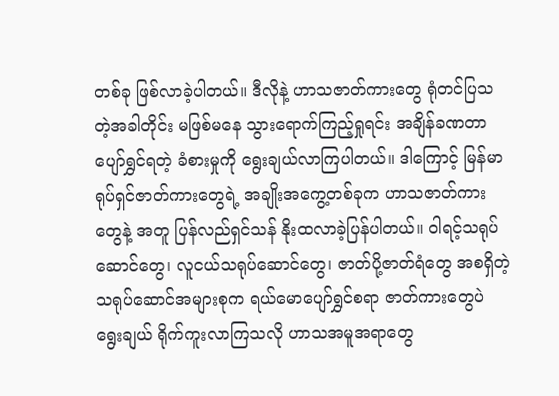တစ်ခု ဖြစ်လာခဲ့ပါတယ်။ ဒီလိုနဲ့ ဟာသဇာတ်ကားတွေ ရုံတင်ပြသတဲ့အခါတိုင်း မဖြစ်မနေ သွားရောက်ကြည့်ရှုရင်း အချိန်ခဏတာ ပျော်ရွှင်ရတဲ့ ခံစားမှုကို ရွေးချယ်လာကြပါတယ်။ ဒါကြောင့် မြန်မာရုပ်ရှင်ဇာတ်ကားတွေရဲ့ အချိုးအကွေ့တစ်ခုက ဟာသဇာတ်ကားတွေနဲ့ အတူ ပြန်လည်ရှင်သန် နိုးထလာခဲ့ပြန်ပါတယ်။ ဝါရင့်သရုပ်ဆောင်တွေ၊ လူငယ်သရုပ်ဆောင်တွေ၊ ဇာတ်ပို့ဇာတ်ရံတွေ အစရှိတဲ့ သရုပ်ဆောင်အများစုက ရယ်မောပျော်ရွှင်စရာ ဇာတ်ကားတွေပဲ ရွေးချယ် ရိုက်ကူးလာကြသလို ဟာသအမူအရာတွေ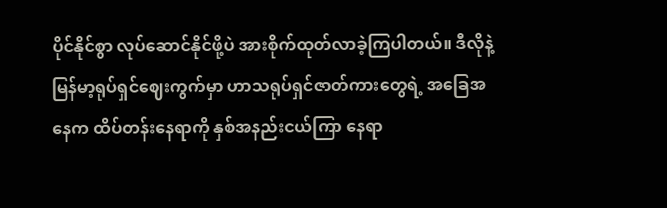ပိုင်နိုင်စွာ လုပ်ဆောင်နိုင်ဖို့ပဲ အားစိုက်ထုတ်လာခဲ့ကြပါတယ်။ ဒီလိုနဲ့ မြန်မာ့ရုပ်ရှင်ဈေးကွက်မှာ ဟာသရုပ်ရှင်ဇာတ်ကားတွေရဲ့ အခြေအနေက ထိပ်တန်းနေရာကို နှစ်အနည်းငယ်ကြာ နေရာ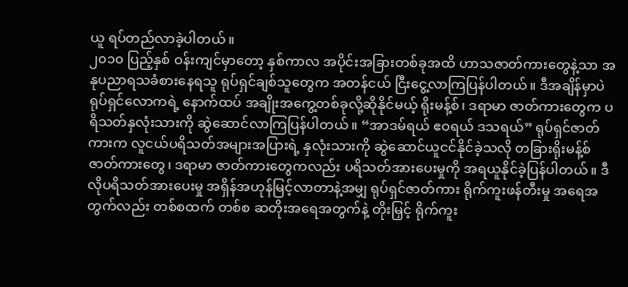ယူ ရပ်တည်လာခဲ့ပါတယ်။
၂၀၁၀ ပြည့်နှစ် ဝန်းကျင်မှာတော့ နှစ်ကာလ အပိုင်းအခြားတစ်ခုအထိ ဟာသဇာတ်ကားတွေနဲ့သာ အနုပညာရသခံစားနေရသူ ရုပ်ရှင်ချစ်သူတွေက အတန်ငယ် ငြီးငွေ့လာကြပြန်ပါတယ်။ ဒီအချိန်မှာပဲ ရုပ်ရှင်လောကရဲ့ နောက်ထပ် အချိုးအကွေ့တစ်ခုလို့ဆိုနိုင်မယ့် ရိုးမန့်စ်၊ ဒရာမာ ဇာတ်ကားတွေက ပရိသတ်နှလုံးသားကို ဆွဲဆောင်လာကြပြန်ပါတယ်။ “အာဒမ်ရယ် ဧဝရယ် ဒသရယ်” ရုပ်ရှင်ဇာတ်ကားက လူငယ်ပရိသတ်အများအပြားရဲ့ နှလုံးသားကို ဆွဲဆောင်ယူငင်နိုင်ခဲ့သလို တခြားရိုးမန့်စ် ဇာတ်ကားတွေ၊ ဒရာမာ ဇာတ်ကားတွေကလည်း ပရိသတ်အားပေးမှုကို အရယူနိုင်ခဲ့ပြန်ပါတယ်။ ဒီလိုပရိသတ်အားပေးမှု အရှိန်အဟုန်မြင့်လာတာနဲ့အမျှ ရုပ်ရှင်ဇာတ်ကား ရိုက်ကူးဖန်တီးမှု အရေအတွက်လည်း တစ်စထက် တစ်စ ဆတိုးအရေအတွက်နဲ့ တိုးမြှင့် ရိုက်ကူး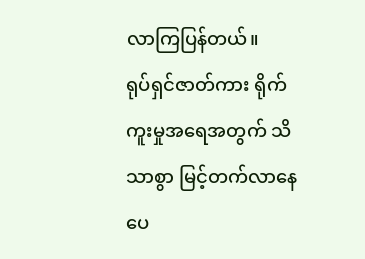လာကြပြန်တယ်။
ရုပ်ရှင်ဇာတ်ကား ရိုက်ကူးမှုအရေအတွက် သိသာစွာ မြင့်တက်လာနေပေ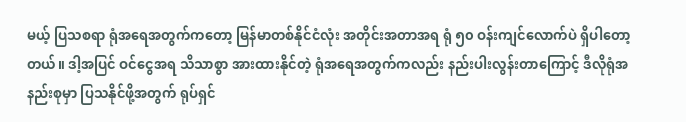မယ့် ပြသစရာ ရုံအရေအတွက်ကတော့ မြန်မာတစ်နိုင်ငံလုံး အတိုင်းအတာအရ ရုံ ၅၀ ဝန်းကျင်လောက်ပဲ ရှိပါတော့တယ်။ ဒါ့အပြင် ဝင်ငွေအရ သိသာစွာ အားထားနိုင်တဲ့ ရုံအရေအတွက်ကလည်း နည်းပါးလွန်းတာကြောင့် ဒီလိုရုံအနည်းစုမှာ ပြသနိုင်ဖို့အတွက် ရုပ်ရှင်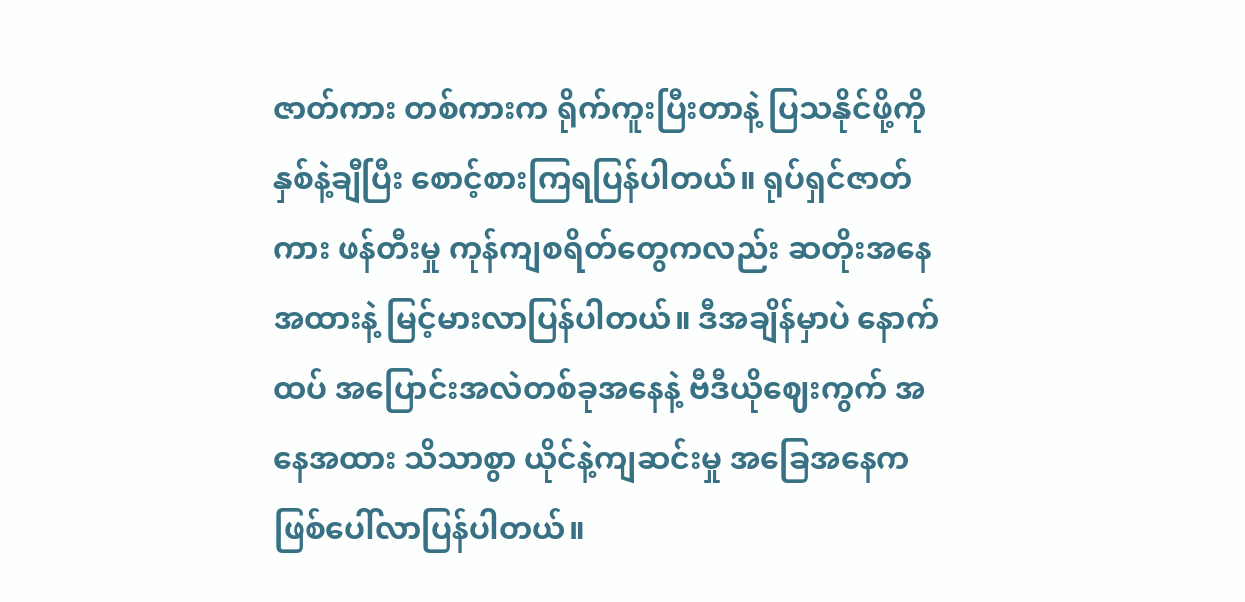ဇာတ်ကား တစ်ကားက ရိုက်ကူးပြီးတာနဲ့ ပြသနိုင်ဖို့ကို နှစ်နဲ့ချီပြီး စောင့်စားကြရပြန်ပါတယ်။ ရုပ်ရှင်ဇာတ်ကား ဖန်တီးမှု ကုန်ကျစရိတ်တွေကလည်း ဆတိုးအနေအထားနဲ့ မြင့်မားလာပြန်ပါတယ်။ ဒီအချိန်မှာပဲ နောက်ထပ် အပြောင်းအလဲတစ်ခုအနေနဲ့ ဗီဒီယိုဈေးကွက် အနေအထား သိသာစွာ ယိုင်နဲ့ကျဆင်းမှု အခြေအနေက ဖြစ်ပေါ်လာပြန်ပါတယ်။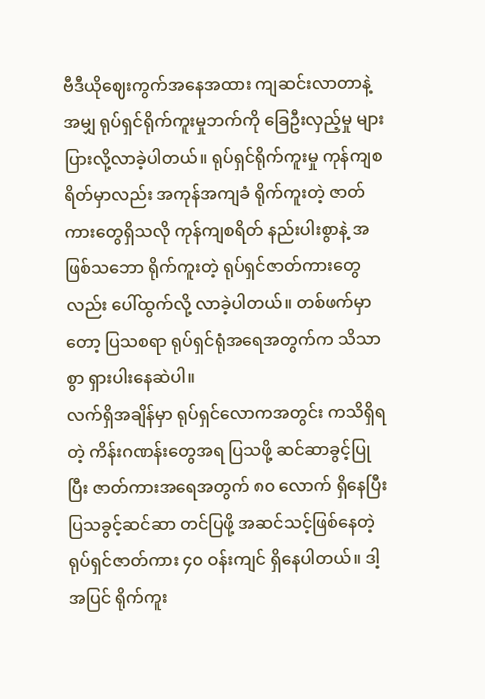ဗီဒီယိုဈေးကွက်အနေအထား ကျဆင်းလာတာနဲ့အမျှ ရုပ်ရှင်ရိုက်ကူးမှုဘက်ကို ခြေဦးလှည့်မှု များပြားလို့လာခဲ့ပါတယ်။ ရုပ်ရှင်ရိုက်ကူးမှု ကုန်ကျစရိတ်မှာလည်း အကုန်အကျခံ ရိုက်ကူးတဲ့ ဇာတ်ကားတွေရှိသလို ကုန်ကျစရိတ် နည်းပါးစွာနဲ့ အဖြစ်သဘော ရိုက်ကူးတဲ့ ရုပ်ရှင်ဇာတ်ကားတွေလည်း ပေါ်ထွက်လို့ လာခဲ့ပါတယ်။ တစ်ဖက်မှာတော့ ပြသစရာ ရုပ်ရှင်ရုံအရေအတွက်က သိသာစွာ ရှားပါးနေဆဲပါ။
လက်ရှိအချိန်မှာ ရုပ်ရှင်လောကအတွင်း ကသိရှိရတဲ့ ကိန်းဂဏန်းတွေအရ ပြသဖို့ ဆင်ဆာခွင့်ပြုပြီး ဇာတ်ကားအရေအတွက် ၈၀ လောက် ရှိနေပြီး ပြသခွင့်ဆင်ဆာ တင်ပြဖို့ အဆင်သင့်ဖြစ်နေတဲ့ ရုပ်ရှင်ဇာတ်ကား ၄၀ ဝန်းကျင် ရှိနေပါတယ်။ ဒါ့အပြင် ရိုက်ကူး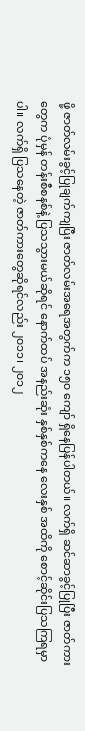ဖို့ ဇာတ်လမ်းခွင့်ပြုချက်ကျပြီး ဇာတ်လမ်းအရေအတွက်က ၁၅၀ ကျော် ရှိနေပြန်ပါတယ်။ လက်ရှိ ဆင်ဆာခွင့်ပြုပြီး ဇာတ်ကားတွေက ပုံမှန် တန်းစီစနစ်နဲ့ ပြသသွားမယ်ဆိုရင် နောက်ထပ် အနည်းဆုံး နှစ်နှစ်ကနေ လေးနှစ် အထိကို စောင့်ဆိုင်းပြသကြရမှာပါ။ လက်ရှိ ပြသနေတဲ့ ဇာတ်ကားတွေဆိုရင်လည်း ၂၀၁၁၊ ၂၀၁၂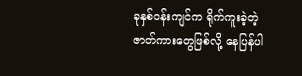ခုနှစ်ဝန်းကျင်က ရိုက်ကူးခဲ့တဲ့ ဇာတ်ကားတွေဖြစ်လို့ နေပြန်ပါ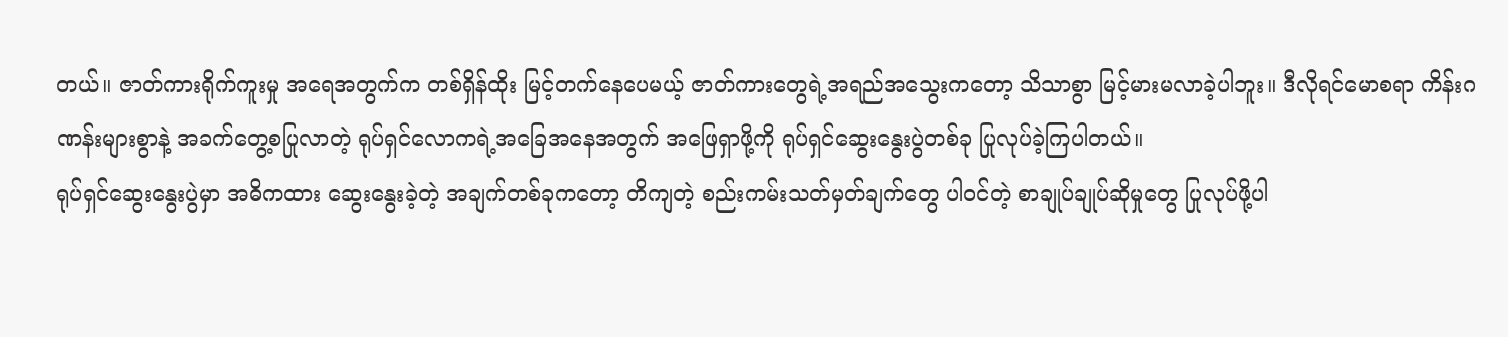တယ်။ ဇာတ်ကားရိုက်ကူးမှု အရေအတွက်က တစ်ရှိန်ထိုး မြင့်တက်နေပေမယ့် ဇာတ်ကားတွေရဲ့အရည်အသွေးကတော့ သိသာစွာ မြင့်မားမလာခဲ့ပါဘူး။ ဒီလိုရင်မောစရာ ကိန်းဂဏန်းများစွာနဲ့ အခက်တွေ့စပြုလာတဲ့ ရုပ်ရှင်လောကရဲ့အခြေအနေအတွက် အဖြေရှာဖို့ကို ရုပ်ရှင်ဆွေးနွေးပွဲတစ်ခု ပြုလုပ်ခဲ့ကြပါတယ်။
ရုပ်ရှင်ဆွေးနွေးပွဲမှာ အဓိကထား ဆွေးနွေးခဲ့တဲ့ အချက်တစ်ခုကတော့ တိကျတဲ့ စည်းကမ်းသတ်မှတ်ချက်တွေ ပါဝင်တဲ့ စာချုပ်ချုပ်ဆိုမှုတွေ ပြုလုပ်ဖို့ပါ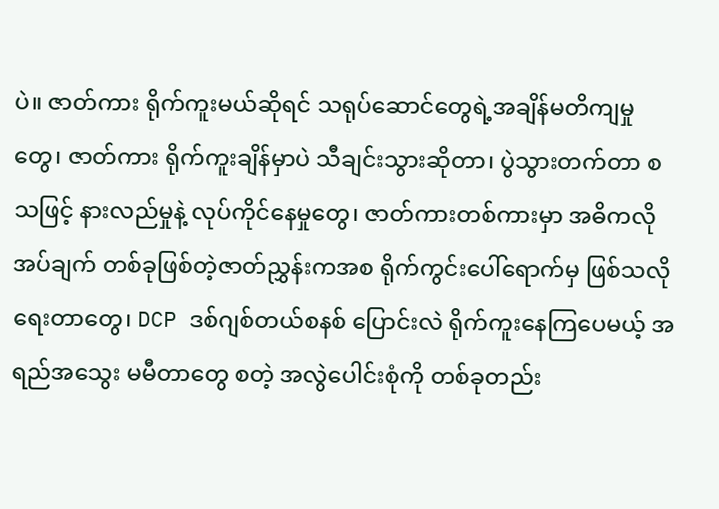ပဲ။ ဇာတ်ကား ရိုက်ကူးမယ်ဆိုရင် သရုပ်ဆောင်တွေရဲ့အချိန်မတိကျမှုတွေ၊ ဇာတ်ကား ရိုက်ကူးချိန်မှာပဲ သီချင်းသွားဆိုတာ၊ ပွဲသွားတက်တာ စသဖြင့် နားလည်မှုနဲ့ လုပ်ကိုင်နေမှုတွေ၊ ဇာတ်ကားတစ်ကားမှာ အဓိကလိုအပ်ချက် တစ်ခုဖြစ်တဲ့ဇာတ်ညွှန်းကအစ ရိုက်ကွင်းပေါ်ရောက်မှ ဖြစ်သလိုရေးတာတွေ၊ DCP ဒစ်ဂျစ်တယ်စနစ် ပြောင်းလဲ ရိုက်ကူးနေကြပေမယ့် အရည်အသွေး မမီတာတွေ စတဲ့ အလွဲပေါင်းစုံကို တစ်ခုတည်း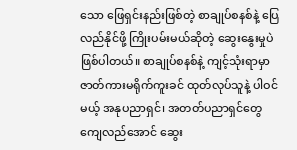သော ဖြေရှင်းနည်းဖြစ်တဲ့ စာချုပ်စနစ်နဲ့ ပြေလည်နိုင်ဖို့ ကြိုးပမ်းမယ်ဆိုတဲ့ ဆွေးနွေးမှုပဲ ဖြစ်ပါတယ်။ စာချုပ်စနစ်နဲ့ ကျင့်သုံးရာမှာ ဇာတ်ကားမရိုက်ကူးခင် ထုတ်လုပ်သူနဲ့ ပါဝင်မယ့် အနုပညာရှင်၊ အတတ်ပညာရှင်တွေ ကျေလည်အောင် ဆွေး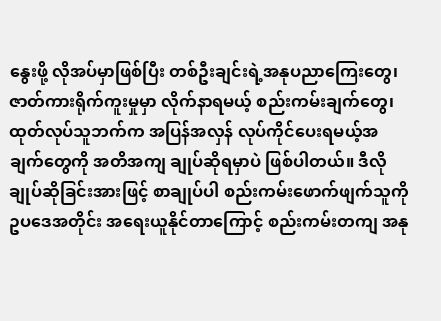နွေးဖို့ လိုအပ်မှာဖြစ်ပြီး တစ်ဦးချင်းရဲ့အနုပညာကြေးတွေ၊ ဇာတ်ကားရိုက်ကူးမှုမှာ လိုက်နာရမယ့် စည်းကမ်းချက်တွေ၊ ထုတ်လုပ်သူဘက်က အပြန်အလှန် လုပ်ကိုင်ပေးရမယ့်အချက်တွေကို အတိအကျ ချုပ်ဆိုရမှာပဲ ဖြစ်ပါတယ်။ ဒီလို ချုပ်ဆိုခြင်းအားဖြင့် စာချုပ်ပါ စည်းကမ်းဖောက်ဖျက်သူကို ဥပဒေအတိုင်း အရေးယူနိုင်တာကြောင့် စည်းကမ်းတကျ အနု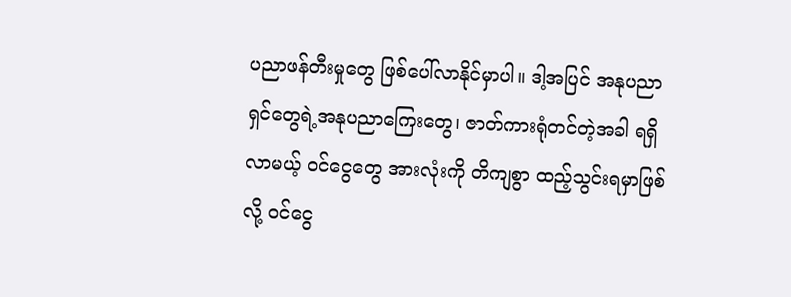ပညာဖန်တီးမှုတွေ ဖြစ်ပေါ်လာနိုင်မှာပါ။ ဒါ့အပြင် အနုပညာရှင်တွေရဲ့အနုပညာကြေးတွေ၊ ဇာတ်ကားရုံတင်တဲ့အခါ ရရှိလာမယ့် ဝင်ငွေတွေ အားလုံးကို တိကျစွာ ထည့်သွင်းရမှာဖြစ်လို့ ဝင်ငွေ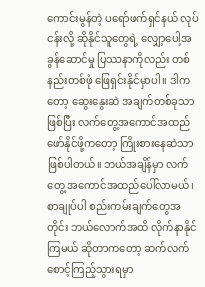ကောင်းမွန်တဲ့ ပရော်ဖက်ရှင်နယ် လုပ်ငန်းလို့ ဆိုနိုင်သူတွေရဲ့ လျှော့ပေါ့အခွန်ဆောင်မှု ပြဿနာကိုလည်း တစ်နည်းတစ်ဖုံ ဖြေရှင်းနိုင်မှာပါ။ ဒါကတော့ ဆွေးနွေးဆဲ အချက်တစ်ခုသာဖြစ်ပြီး လက်တွေ့အကောင်အထည်ဖော်နိုင်ဖို့ကတော့ ကြိုးစားနေဆဲသာ ဖြစ်ပါတယ်။ ဘယ်အချိန်မှာ လက်တွေ့ အကောင်အထည်ပေါ်လာမယ်၊ စာချုပ်ပါ စည်းကမ်းချက်တွေအတိုင်း ဘယ်လောက်အထိ လိုက်နာနိုင်ကြမယ် ဆိုတာကတော့ ဆက်လက် စောင့်ကြည့်သွားရမှာ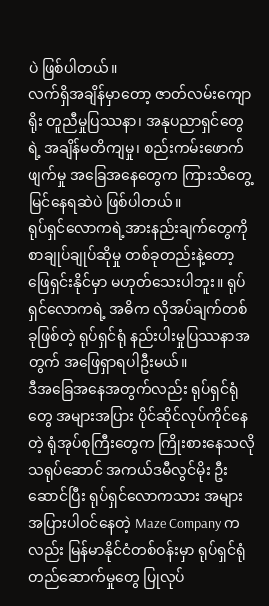ပဲ ဖြစ်ပါတယ်။
လက်ရှိအချိန်မှာတော့ ဇာတ်လမ်းကျောရိုး တူညီမှုပြဿနာ၊ အနုပညာရှင်တွေရဲ့ အချိန်မတိကျမှု၊ စည်းကမ်းဖောက်ဖျက်မှု အခြေအနေတွေက ကြားသိတွေ့မြင်နေရဆဲပဲ ဖြစ်ပါတယ်။
ရုပ်ရှင်လောကရဲ့အားနည်းချက်တွေကို စာချုပ်ချုပ်ဆိုမှု တစ်ခုတည်းနဲ့တော့ ဖြေရှင်းနိုင်မှာ မဟုတ်သေးပါဘူး။ ရုပ်ရှင်လောကရဲ့ အဓိက လိုအပ်ချက်တစ်ခုဖြစ်တဲ့ ရုပ်ရှင်ရုံ နည်းပါးမှုပြဿနာအတွက် အဖြေရှာရပါဦးမယ်။
ဒီအခြေအနေအတွက်လည်း ရုပ်ရှင်ရုံတွေ အများအပြား ပိုင်ဆိုင်လုပ်ကိုင်နေတဲ့ ရုံအုပ်စုကြီးတွေက ကြိုးစားနေသလို သရုပ်ဆောင် အကယ်ဒမီလွင်မိုး ဦးဆောင်ပြီး ရုပ်ရှင်လောကသား အများအပြားပါဝင်နေတဲ့ Maze Company ကလည်း မြန်မာနိုင်ငံတစ်ဝန်းမှာ ရုပ်ရှင်ရုံတည်ဆောက်မှုတွေ ပြုလုပ်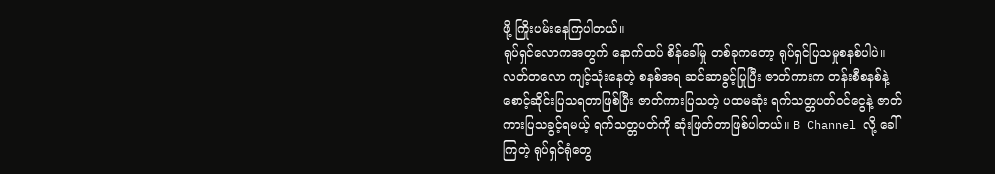ဖို့ ကြိုးပမ်းနေကြပါတယ်။
ရုပ်ရှင်လောကအတွက် နောက်ထပ် စိန်ခေါ်မှု တစ်ခုကတော့ ရုပ်ရှင်ပြသမှုစနစ်ပါပဲ။ လတ်တလော ကျင့်သုံးနေတဲ့ စနစ်အရ ဆင်ဆာခွင့်ပြုပြီး ဇာတ်ကားက တန်းစီစနစ်နဲ့ စောင့်ဆိုင်းပြသရတာဖြစ်ပြီး ဇာတ်ကားပြသတဲ့ ပထမဆုံး ရက်သတ္တပတ်ဝင်ငွေနဲ့ ဇာတ်ကားပြသခွင့်ရမယ့် ရက်သတ္တပတ်ကို ဆုံးဖြတ်တာဖြစ်ပါတယ်။ B Channel လို့ ခေါ်ကြတဲ့ ရုပ်ရှင်ရုံတွေ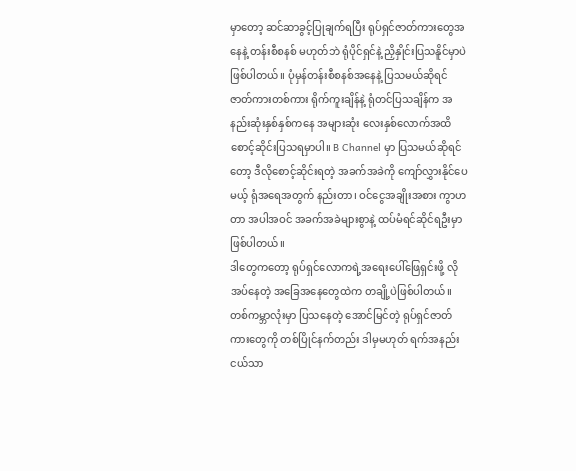မှာတော့ ဆင်ဆာခွင့်ပြုချက်ရပြီး ရုပ်ရှင်ဇာတ်ကားတွေအနေနဲ့ တန်းစီစနစ် မဟုတ်ဘဲ ရုံပိုင်ရှင်နဲ့ ညှိနှိုင်းပြသနိူင်မှာပဲ ဖြစ်ပါတယ်။ ပုံမှန်တန်းစီစနစ်အနေနဲ့ ပြသမယ်ဆိုရင် ဇာတ်ကားတစ်ကား ရိုက်ကူးချိန်နဲ့ ရုံတင်ပြသချိန်က အနည်းဆုံးနှစ်နှစ်ကနေ အများဆုံး လေးနှစ်လောက်အထိ စောင့်ဆိုင်းပြသရမှာပါ။ B Channel မှာ ပြသမယ်ဆိုရင်တော့ ဒီလိုစောင့်ဆိုင်းရတဲ့ အခက်အခဲကို ကျော်လွှားနိုင်ပေမယ့် ရုံအရေအတွက် နည်းတာ၊ ဝင်ငွေအချိုးအစား ကွာဟတာ အပါအဝင် အခက်အခဲများစွာနဲ့ ထပ်မံရင်ဆိုင်ရဦးမှာ ဖြစ်ပါတယ်။
ဒါတွေကတော့ ရုပ်ရှင်လောကရဲ့အရေးပေါ်ဖြေရှင်းဖို့ လိုအပ်နေတဲ့ အခြေအနေတွေထဲက တချို့ပဲဖြစ်ပါတယ်။ တစ်ကမ္ဘာလုံးမှာ ပြသနေတဲ့ အောင်မြင်တဲ့ ရုပ်ရှင်ဇာတ်ကားတွေကို တစ်ပြိုင်နက်တည်း ဒါမှမဟုတ် ရက်အနည်းငယ်သာ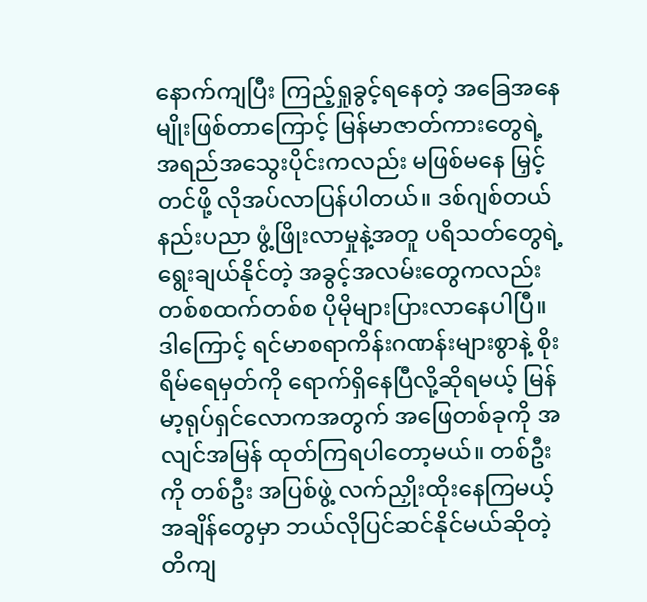နောက်ကျပြီး ကြည့်ရှုခွင့်ရနေတဲ့ အခြေအနေမျိုးဖြစ်တာကြောင့် မြန်မာဇာတ်ကားတွေရဲ့ အရည်အသွေးပိုင်းကလည်း မဖြစ်မနေ မြှင့်တင်ဖို့ လိုအပ်လာပြန်ပါတယ်။ ဒစ်ဂျစ်တယ်နည်းပညာ ဖွံ့ဖြိုးလာမှုနဲ့အတူ ပရိသတ်တွေရဲ့ရွေးချယ်နိုင်တဲ့ အခွင့်အလမ်းတွေကလည်း တစ်စထက်တစ်စ ပိုမိုများပြားလာနေပါပြီ။ ဒါကြောင့် ရင်မာစရာကိန်းဂဏန်းများစွာနဲ့ စိုးရိမ်ရေမှတ်ကို ရောက်ရှိနေပြီလို့ဆိုရမယ့် မြန်မာ့ရုပ်ရှင်လောကအတွက် အဖြေတစ်ခုကို အလျင်အမြန် ထုတ်ကြရပါတော့မယ်။ တစ်ဦးကို တစ်ဦး အပြစ်ဖွဲ့ လက်ညှိုးထိုးနေကြမယ့် အချိန်တွေမှာ ဘယ်လိုပြင်ဆင်နိုင်မယ်ဆိုတဲ့ တိကျ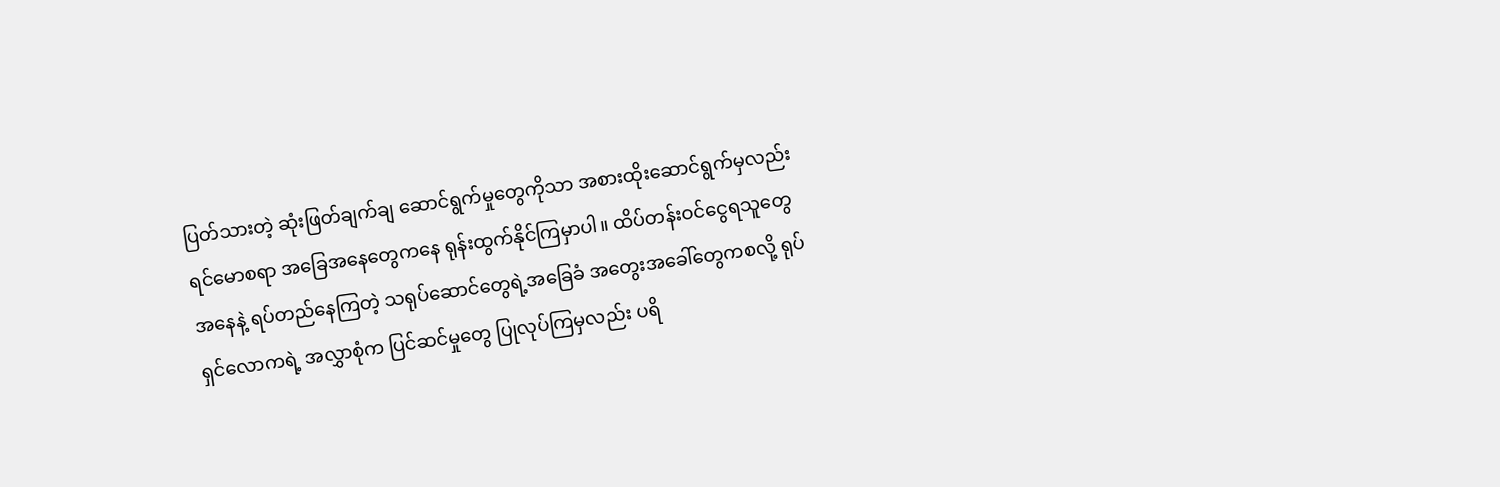ပြတ်သားတဲ့ ဆုံးဖြတ်ချက်ချ ဆောင်ရွက်မှုတွေကိုသာ အစားထိုးဆောင်ရွက်မှလည်း ရင်မောစရာ အခြေအနေတွေကနေ ရုန်းထွက်နိုင်ကြမှာပါ။ ထိပ်တန်းဝင်ငွေရသူတွေ အနေနဲ့ ရပ်တည်နေကြတဲ့ သရုပ်ဆောင်တွေရဲ့အခြေခံ အတွေးအခေါ်တွေကစလို့ ရုပ်ရှင်လောကရဲ့ အလွှာစုံက ပြင်ဆင်မှုတွေ ပြုလုပ်ကြမှလည်း ပရိ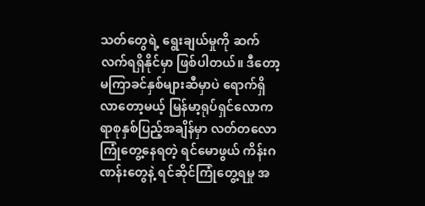သတ်တွေရဲ့ ရွေးချယ်မှုကို ဆက်လက်ရရှိနိုင်မှာ ဖြစ်ပါတယ်။ ဒီတော့ မကြာခင်နှစ်များဆီမှာပဲ ရောက်ရှိလာတော့မယ့် မြန်မာ့ရုပ်ရှင်လောက ရာစုနှစ်ပြည့်အချိန်မှာ လတ်တလော ကြုံတွေ့နေရတဲ့ ရင်မောဖွယ် ကိန်းဂဏန်းတွေနဲ့ ရင်ဆိုင်ကြုံတွေ့ရမှု အ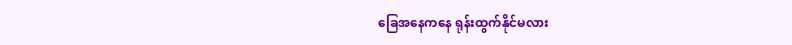ခြေအနေကနေ ရုန်းထွက်နိုင်မလား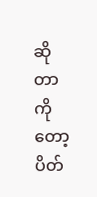ဆိုတာကိုတော့ ပိတ်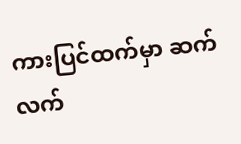ကားပြင်ထက်မှာ ဆက်လက်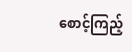စောင့်ကြည့်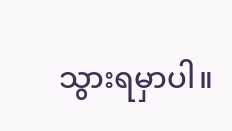သွားရမှာပါ။